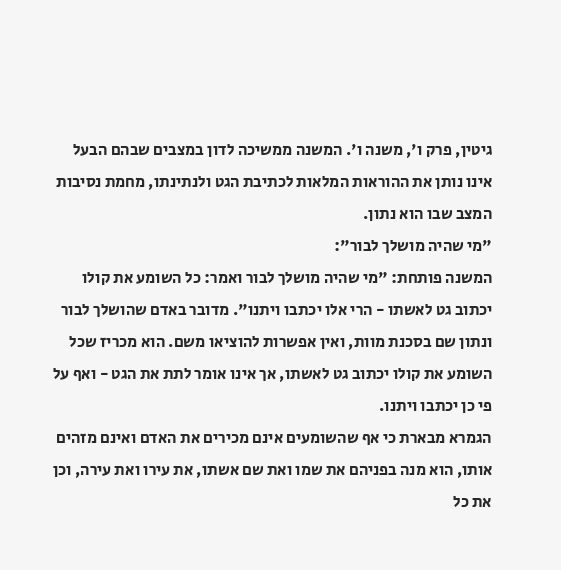גיטין, פרק ו', משנה ו'. המשנה ממשיכה לדון במצבים שבהם הבעל אינו נותן את ההוראות המלאות לכתיבת הגט ולנתינתו, מחמת נסיבות המצב שבו הוא נתון.
"מי שהיה מושלך לבור":
המשנה פותחת: "מי שהיה מושלך לבור ואמר: כל השומע את קולו יכתוב גט לאשתו - הרי אלו יכתבו ויתנו". מדובר באדם שהושלך לבור ונתון שם בסכנת מוות, ואין אפשרות להוציאו משם. הוא מכריז שכל השומע את קולו יכתוב גט לאשתו, אך אינו אומר לתת את הגט - ואף על פי כן יכתבו ויתנו.
הגמרא מבארת כי אף שהשומעים אינם מכירים את האדם ואינם מזהים אותו, הוא מנה בפניהם את שמו ואת שם אשתו, את עירו ואת עירה, וכן את כל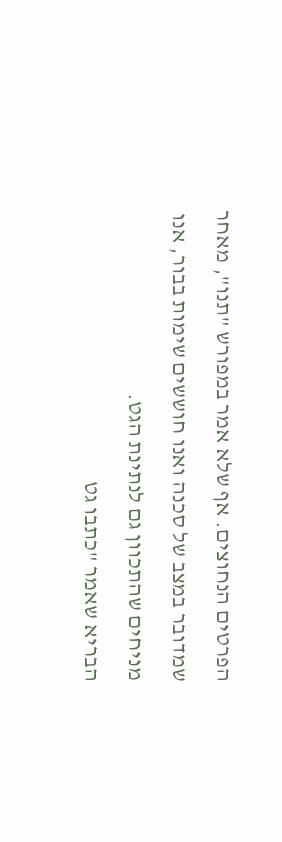הפרטים הנחוצים. אף שלא אמר במפורש "תנו", מאחר שמדובר במצב של סכנה ואנו חוששים שימות בבור, אנו מניחים שהתכוון גם לנתינת הגט.
הבריא שאמר "כתבו גט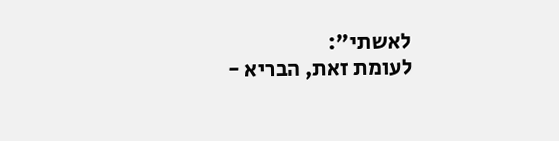לאשתי":
לעומת זאת, הבריא -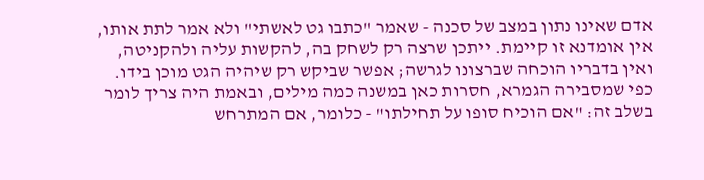אדם שאינו נתון במצב של סכנה - שאמר "כתבו גט לאשתי" ולא אמר לתת אותו, אין אומדנא זו קיימת. ייתכן שרצה רק לשחק בה, להקשות עליה ולהקניטה, ואין בדבריו הוכחה שברצונו לגרשה; אפשר שביקש רק שיהיה הגט מוכן בידו.
כפי שמסבירה הגמרא, חסרות כאן במשנה כמה מילים, ובאמת היה צריך לומר בשלב זה: "אם הוכיח סופו על תחילתו" - כלומר, אם המתרחש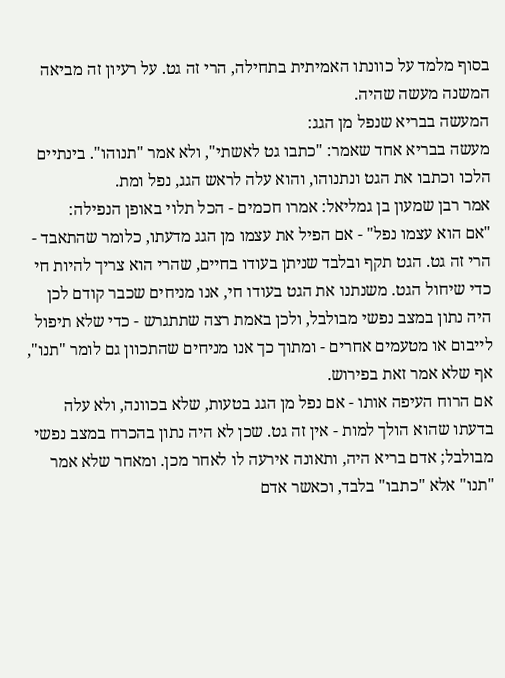בסוף מלמד על כוונתו האמיתית בתחילה, הרי זה גט. על רעיון זה מביאה המשנה מעשה שהיה.
המעשה בבריא שנפל מן הגג:
מעשה בבריא אחד שאמר: "כתבו גט לאשתי", ולא אמר "תנוהו". בינתיים הלכו וכתבו את הגט ונתנוהו, והוא עלה לראש הגג, נפל ומת.
אמר רבן שמעון בן גמליאל: אמרו חכמים - הכל תלוי באופן הנפילה:
"אם הוא עצמו נפל" - אם הפיל את עצמו מן הגג מדעתו, כלומר שהתאבד - הרי זה גט. הגט תקף ובלבד שניתן בעודו בחיים, שהרי הוא צריך להיות חי כדי שיחול הגט. משנתנו את הגט בעודו חי, אנו מניחים שכבר קודם לכן היה נתון במצב נפשי מבולבל, ולכן באמת רצה שתתגרש - כדי שלא תיפול לייבום או מטעמים אחרים - ומתוך כך אנו מניחים שהתכוון גם לומר "תנו", אף שלא אמר זאת בפירוש.
אם הרוח העיפה אותו - אם נפל מן הגג בטעות, שלא בכוונה, ולא עלה בדעתו שהוא הולך למות - אין זה גט. שכן לא היה נתון בהכרח במצב נפשי מבולבל; אדם בריא היה, ותאונה אירעה לו לאחר מכן. ומאחר שלא אמר "תנו" אלא "כתבו" בלבד, וכאשר אדם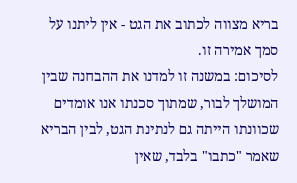בריא מצווה לכתוב את הגט - אין ליתנו על סמך אמירה זו.
לסיכום: במשנה זו למדנו את ההבחנה שבין המושלך לבור, שמתוך סכנתו אנו אומדים שכוונתו הייתה גם לנתינת הגט, לבין הבריא שאמר "כתבו" בלבד, שאין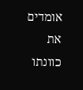אומדים את כוונתו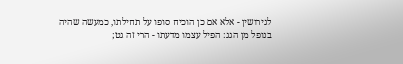לגירושין - אלא אם כן הוכיח סופו על תחילתו, כמעשה שהיה בנופל מן הגג: הפיל עצמו מדעתו - הרי זה גט;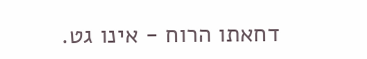דחאתו הרוח - אינו גט.